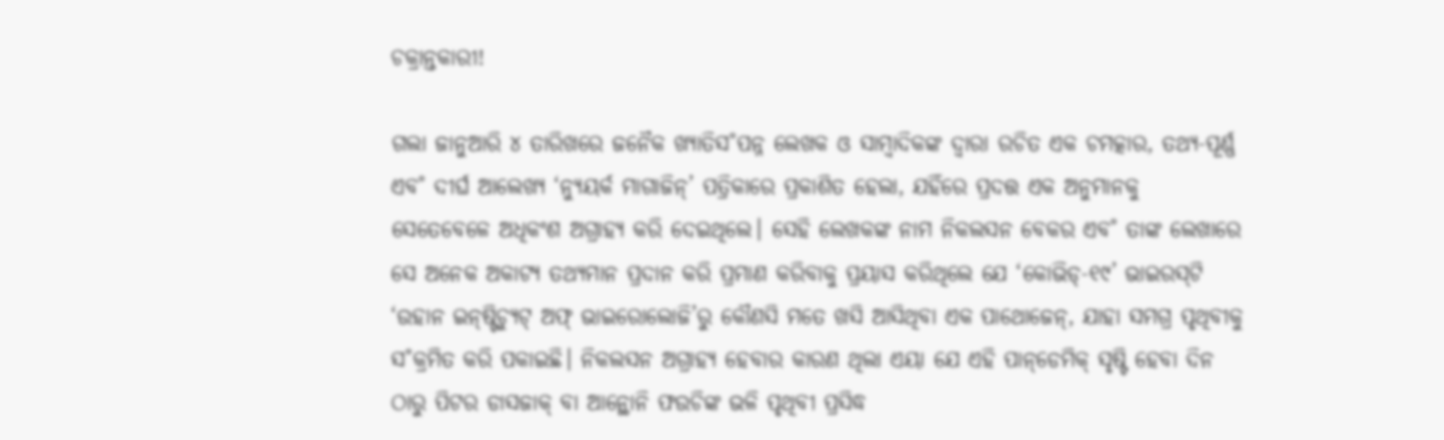ଚକ୍ରାନ୍ତକାରୀ!

ଗଲା ଜାନୁଆରି ୪ ତାରିଖରେ ଜନୈକ ଖ୍ୟାତିସ˚ପନ୍ନ ଲେଖକ ଓ ସାମ୍ବାଦିକଙ୍କ ଦ୍ବାରା ରଚିତ ଏକ ଚମତ୍କାର, ତଥ୍ୟ-ପୂର୍ଣ୍ଣ ଏବ˚ ଦୀର୍ଘ ଆଲେଖ୍ୟ ‘ନ୍ୟୁୟର୍କ ମାଗାଜିନ୍‌’ ପତ୍ରିକାରେ ପ୍ରକାଶିତ ହେଲା, ଯହିଁରେ ପ୍ରଦତ୍ତ ଏକ ଅନୁମାନକୁ ସେତେବେଳେ ଅଧିକଂଶ ଅଗ୍ରାହ୍ୟ କରି ଦେଇଥିଲେ। ସେହି ଲେଖକଙ୍କ ନାମ ନିକଲସନ ବେକର ଏବ˚ ତାଙ୍କ ଲେଖାରେ ସେ ଅନେକ ଅକାଟ୍ୟ ତଥ୍ୟମାନ ପ୍ରଦାନ କରି ପ୍ରମାଣ କରିବାକୁ ପ୍ରୟାସ କରିଥିଲେ ଯେ ‘କୋଭିଡ୍‌-୧୯’ ଭାଇରସ୍‌ଟି ‘ଉହାନ ଇନ୍‌ଷ୍ଟିଚ୍ୟୁଟ୍‌ ଅଫ୍‌ ଭାଇରୋଲୋଜି’ରୁ କୌଣସି ମତେ ଖସି ଆସିଥିବା ଏକ ପାଥୋଜେନ୍‌, ଯାହା ସମଗ୍ର ପୃଥିବୀକୁ ସ˚କ୍ରମିତ କରି ପକାଇଛି। ନିକଲସନ ଅଗ୍ରାହ୍ୟ ହେବାର କାରଣ ଥିଲା ଏୟା ଯେ ଏହି ପାନ୍‌ଡେମିକ୍‌ ସୃଷ୍ଟି ହେବା ଦିନ ଠାରୁ ପିଟର ଡାସଜାକ୍‌ ବା ଆନ୍ଥୋନି ଫଉଚିଙ୍କ ଭଳି ପୃଥିବୀ ପ୍ରସିଦ୍ଧ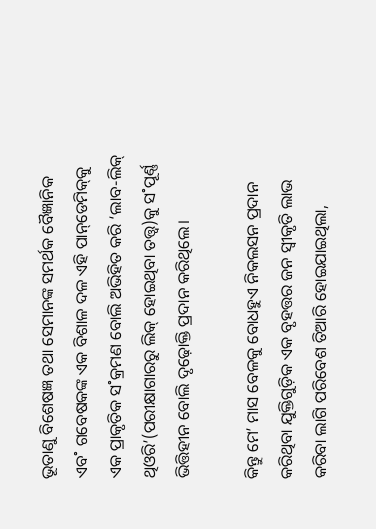ଭୂତାଣୁ ବିଶେଷଜ୍ଞ ତଥା ସେମାନଙ୍କ ସମର୍ଥକ ବୈଜ୍ଞାନିକ ଏବ˚ ଗବେଷକଙ୍କ ଏକ ବିଶାଳ ଦଳ ଏହି ପାନ୍‌ଡେମିକ୍‌କୁ ଏକ ପ୍ରାକୃତିକ ସ˚କ୍ରମଣ ବୋଲି ଅଭିହିତ କରି ‘ଲାବ-ଲିକ୍‌ ଥିଓରି’(ପରୀକ୍ଷାଗାରରୁ ଲିକ୍‌ ହୋଇଥିବା ତତ୍ତ୍ବ)କୁ ସ˚ପୂର୍ଣ୍ଣ ଭିତ୍ତିହୀନ ବୋଲି ଦୃଢ଼ୋକ୍ତି ପ୍ରଦାନ କରିଥିଲେ।

କିନ୍ତୁ ମେ’ ମାସ ବେଳକୁ ବୋଧହୁଏ ନିକଲସନ ପ୍ରଦାନ କରିଥିବା ଯୁକ୍ତିଗୁଡ଼ିକ ଏକ ବୃହତ୍ତର ଜନ ସ୍ବୀକୃତି ଲାଭ କରିବା ଲାଗି ପରିବେଶ ତିଆରି ହୋଇଯାଇଥିଲା,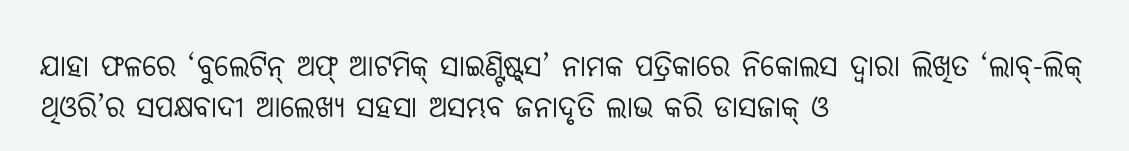ଯାହା ଫଳରେ ‘ବୁଲେଟିନ୍‌ ଅଫ୍‌ ଆଟମିକ୍‌ ସାଇଣ୍ଟିଷ୍ଟ୍‌ସ’ ନାମକ ପତ୍ରିକାରେ ନିକୋଲସ ଦ୍ବାରା ଲିଖିତ ‘ଲାବ୍‌-ଲିକ୍‌ ଥିଓରି’ର ସପକ୍ଷବାଦୀ ଆଲେଖ୍ୟ ସହସା ଅସମ୍ଭବ ଜନାଦୃତି ଲାଭ କରି ଡାସଜାକ୍‌ ଓ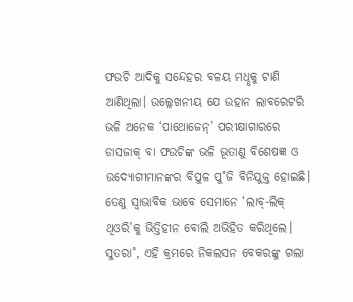ଫଉଚି ଆଦିକୁ ସନ୍ଦେହର ବଳୟ ମଧୢକୁ ଟାଣି ଆଣିଥିଲା। ଉଲ୍ଲେଖନୀୟ ଯେ ଉହାନ ଲାବରେଟରି ଭଳି ଅନେକ ‘ପାଥୋଜେନ୍‌’ ପରୀକ୍ଷାଗାରରେ ଡାସଜାକ୍‌ ବା ଫଉଚିଙ୍କ ଭଳି ଭୂତାଣୁ ବିଶେଷଜ୍ଞ ଓ ଉଦ୍ୟୋଗୀମାନଙ୍କର ବିପୁଳ ପୁ˚ଜି ବିନିଯୁକ୍ତ ହୋଇଛି। ତେଣୁ ସ୍ବାଭାବିକ ଭାବେ ‌ସେମାନେ ‘ଲାବ୍‌-ଲିକ୍‌ ଥିଓରି’କୁ ଭିତ୍ତିହୀନ ବୋଲି ଅଭିହିତ କରିଥିଲେ। ସୁତରା˚, ଏହି କ୍ରମରେ ନିକଲସନ ବେକରଙ୍କୁ ଗଲା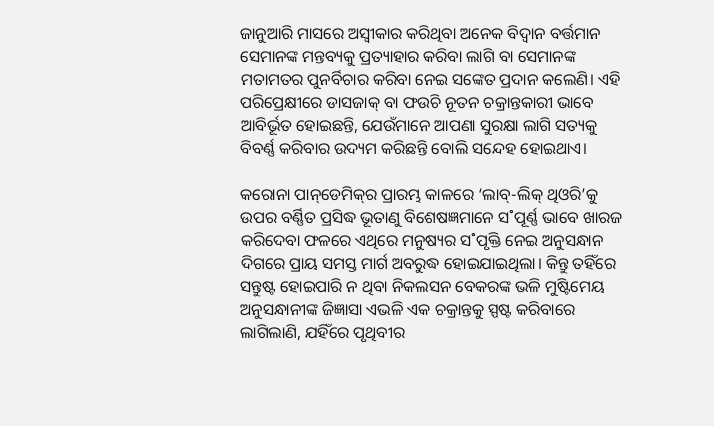ଜାନୁଆରି ମାସରେ ଅସ୍ବୀକାର କରିଥିବା ଅନେକ ବିଦ୍ବାନ ବର୍ତ୍ତମାନ ସେମାନଙ୍କ ମନ୍ତବ୍ୟକୁ ପ୍ରତ୍ୟାହାର କରିବା ଲାଗି ବା ସେମାନଙ୍କ ମତାମତର ପୁନର୍ବିଚାର କରିବା ନେଇ ସଙ୍କେତ ପ୍ରଦାନ କଲେଣି। ଏହି ପରିପ୍ରେକ୍ଷୀରେ ଡାସଜାକ୍‌ ବା ଫଉଚି ନୂତନ ଚକ୍ରାନ୍ତକାରୀ ଭାବେ ଆବିର୍ଭୂତ ହୋଇଛନ୍ତି, ଯେଉଁମାନେ ଆପଣା ସୁରକ୍ଷା ଲାଗି ସତ୍ୟକୁ ବିବର୍ଣ୍ଣ କରିବାର ଉଦ୍ୟମ କରିଛନ୍ତି ବୋଲି ସନ୍ଦେହ ହୋଇଥାଏ।

କରୋନା ପାନ୍‌ଡେମିକ୍‌ର ପ୍ରାରମ୍ଭ କାଳରେ ‘ଲାବ୍‌-ଲିକ୍‌ ଥିଓରି’କୁ ଉପର ବର୍ଣ୍ଣିତ ପ୍ରସିଦ୍ଧ ଭୂତାଣୁ ବିଶେଷଜ୍ଞମାନେ ସ˚ପୂର୍ଣ୍ଣ ଭାବେ ଖାରଜ କରିଦେବା ଫଳରେ ଏଥିରେ ମନୁଷ୍ୟର ସ˚ପୃକ୍ତି ନେଇ ଅନୁସନ୍ଧାନ ଦିଗରେ ପ୍ରାୟ ସମସ୍ତ ମାର୍ଗ ଅବରୁଦ୍ଧ ହୋଇଯାଇଥିଲା। କିନ୍ତୁ ତହିଁରେ ସନ୍ତୁଷ୍ଟ ହୋଇପାରି ନ ଥିବା ନିକଲସନ ବେକରଙ୍କ ଭଳି ମୁଷ୍ଟିମେୟ ଅନୁସନ୍ଧାନୀଙ୍କ ଜିଜ୍ଞାସା ଏଭଳି ଏକ ଚକ୍ରାନ୍ତକୁ ସ୍ପଷ୍ଟ କରିବାରେ ଲାଗିଲାଣି, ଯହିଁରେ ପୃଥିବୀର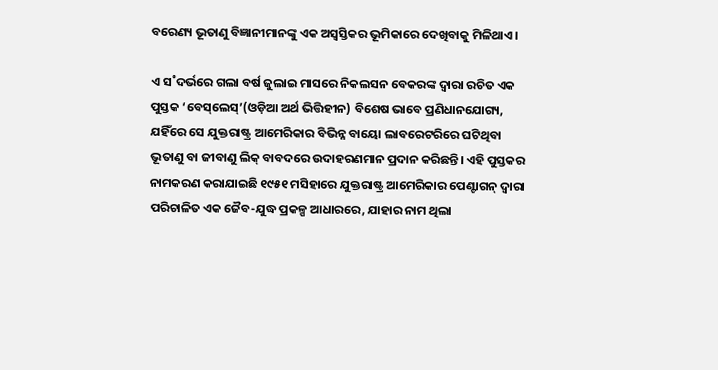ବରେଣ୍ୟ ଭୂତାଣୁ ବିଜ୍ଞାନୀମାନଙ୍କୁ ଏକ ଅସ୍ବସ୍ତିକର ଭୂମିକାରେ ଦେଖିବାକୁ ମିଳିଥାଏ।

ଏ ସ˚ଦର୍ଭରେ ଗଲା ବର୍ଷ ଜୁଲାଇ ମାସରେ ନିକଲସନ ବେକରଙ୍କ ଦ୍ବାରା ରଚିତ ଏକ ପୁସ୍ତକ ‘ବେସ୍‌ଲେସ୍‌’(ଓଡ଼ିଆ ଅର୍ଥ ଭିତ୍ତିହୀନ) ବିଶେଷ ଭାବେ ପ୍ରଣିଧାନଯୋଗ୍ୟ, ଯହିଁରେ ସେ ଯୁକ୍ତରା‌ଷ୍ଟ୍ର ଆମେରିକାର ବିଭିନ୍ନ ବାୟୋ ଲାବରେଟରିରେ ଘଟିଥିବା ଭୂତାଣୁ ବା ଜୀବାଣୁ ଲିକ୍‌ ବାବଦରେ ଉଦାହରଣମାନ ପ୍ରଦାନ କରିଛନ୍ତି। ଏହି ପୁସ୍ତକର ନାମକରଣ କରାଯାଇଛି ୧୯୫୧ ମସିହାରେ ଯୁକ୍ତରାଷ୍ଟ୍ର ଆମେରିକାର ପେଣ୍ଟାଗନ୍‌ ଦ୍ବାରା ପରିଚାଳିତ ଏକ ଜୈବ-ଯୁଦ୍ଧ ପ୍ରକଳ୍ପ ଆଧାରରେ, ଯାହାର ନାମ ଥିଲା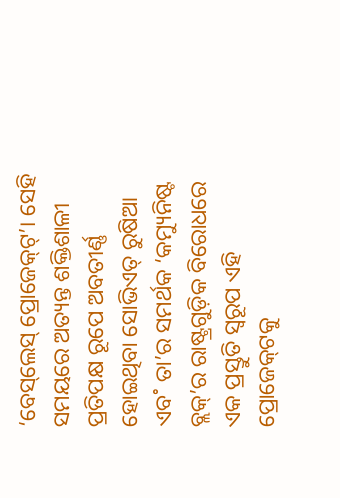‘ବେସ୍‌ଲେସ୍‌ ପ୍ରୋଜେକ୍‌ଟ୍‌’। ସେହି ସମୟରେ ଅତ୍ୟନ୍ତ ଶକ୍ତିଶାଳୀ ପ୍ରତିପକ୍ଷ ରୂପେ ଅବତୀର୍ଣ୍ଣ ହୋଇଥିବା ସୋଭିଏତ୍‌ ରୁଷିଆ ଏବ˚ ତା’ର ସମର୍ଥକ ‘କମ୍ୟୁନିଷ୍ଟ ବ୍ଲକ୍‌’ର ରାଷ୍ଟ୍ରଗୁଡ଼ିକ ବିରୋଧରେ ଏକ ପ୍ରସ୍ତୁତି ସ୍ବରୂପ ଏହି ପ୍ରୋଜେକ୍‌ଟକୁ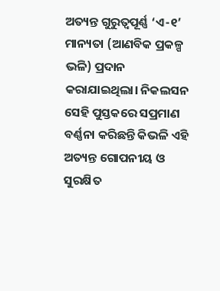ଅତ୍ୟନ୍ତ ଗୁରୁତ୍ବପୂର୍ଣ୍ଣ ‘ଏ-୧’ ମାନ୍ୟତା (ଆଣବିକ ପ୍ରକଳ୍ପ ଭଳି) ପ୍ରଦାନ କରାଯାଇଥିଲା। ନିକଲସନ ସେହି ପୁସ୍ତକରେ ସପ୍ରମାଣ ବର୍ଣ୍ଣନା କରିଛନ୍ତି କିଭଳି ଏହି ଅତ୍ୟନ୍ତ ଗୋପନୀୟ ଓ ସୁରକ୍ଷିତ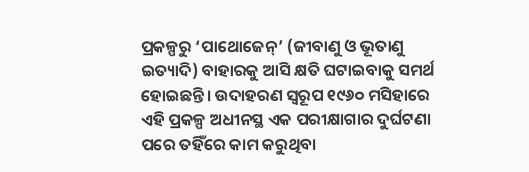ପ୍ରକଳ୍ପରୁ ‘ପାଥୋଜେନ୍‌’ (ଜୀବାଣୁ ଓ ଭୂତାଣୁ ଇତ୍ୟାଦି) ବାହାରକୁ ଆସି କ୍ଷତି ଘଟାଇବାକୁ ସମର୍ଥ ହୋଇଛନ୍ତି। ଉଦାହରଣ ସ୍ବରୂପ ୧୯୬୦ ମସିହାରେ ଏହି ପ୍ରକଳ୍ପ ଅଧୀନସ୍ଥ ଏକ ପରୀକ୍ଷାଗାର ଦୁର୍ଘଟଣା ପରେ ତହିଁରେ କାମ କରୁଥିବା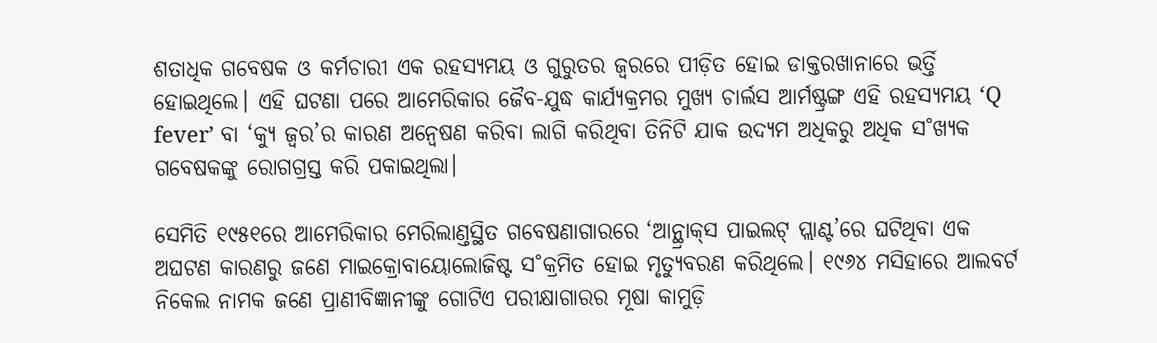ଶତାଧିକ ଗବେଷକ ଓ କର୍ମଚାରୀ ଏକ ରହସ୍ୟମୟ ଓ ଗୁରୁତର ଜ୍ବରରେ ପୀଡ଼ିତ ହୋଇ ଡାକ୍ତରଖାନାରେ ଭର୍ତ୍ତି ହୋଇଥିଲେ। ଏହି ଘଟଣା ପରେ ଆମେରିକାର ଜୈବ-ଯୁଦ୍ଧ କାର୍ଯ୍ୟକ୍ରମର ମୁଖ୍ୟ ଚାର୍ଲସ ଆର୍ମଷ୍ଟ୍ରଙ୍ଗ ଏହି ରହସ୍ୟମୟ ‘Q fever’ ବା ‘କ୍ୟୁ ଜ୍ବର’ର କାରଣ ଅନ୍ବେଷଣ କରିବା ଲାଗି କରିଥିବା ତିନିଟି ଯାକ ଉଦ୍ୟମ ଅଧିକରୁ ଅଧିକ ସ˚ଖ୍ୟକ ଗବେଷକଙ୍କୁ ରୋଗଗ୍ରସ୍ତ କରି ପକାଇଥିଲା।

ସେମିତି ୧୯୫୧ରେ ଆମେରିକାର ମେରିଲାଣ୍ତସ୍ଥିତ ଗବେଷଣାଗାରରେ ‘ଆନ୍ଥ୍ରାକ୍‌ସ ପାଇଲଟ୍‌ ପ୍ଲାଣ୍ଟ’ରେ ଘଟିଥିବା ଏକ ଅଘଟଣ କାରଣରୁ ଜଣେ ମାଇକ୍ରୋବାୟୋଲୋଜିଷ୍ଟ ସ˚କ୍ରମିତ ହୋଇ ମୃତ୍ୟୁବରଣ କରିଥିଲେ। ୧୯୬୪ ମସିହାରେ ଆଲବର୍ଟ ନିକେଲ ନାମକ ଜଣେ ପ୍ରାଣୀବିଜ୍ଞାନୀଙ୍କୁ ଗୋଟିଏ ପରୀକ୍ଷାଗାରର ମୂଷା କାମୁଡ଼ି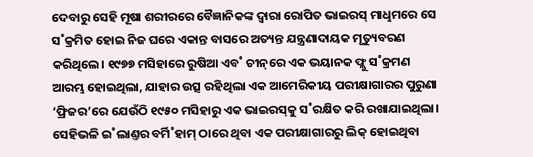ଦେବାରୁ ସେହି ମୂଷା ଶରୀରରେ ବୈଜ୍ଞାନିକଙ୍କ ଦ୍ବାରା ରୋପିତ ଭାଇରସ୍‌ ମାଧୢମରେ ସେ ସ˚କ୍ରମିତ ହୋଇ ନିଜ ଘରେ ଏକାନ୍ତ ବାସରେ ଅତ୍ୟନ୍ତ ଯନ୍ତ୍ରଣାଦାୟକ ମୃତ୍ୟୁବରଣ କରିଥିଲେ। ୧୯୭୭ ମସିହାରେ ରୁଷିଆ ଏବ˚ ଚୀନ୍‌ରେ ଏକ ଭୟାନକ ଫ୍ଲୁ ସ˚କ୍ରମଣ ଆରମ୍ଭ ହୋଇଥିଲା, ଯାହାର ଉତ୍ସ ରହିଥିଲା ଏକ ଆମେରିକୀୟ ପରୀକ୍ଷାଗାରର ପୁରୁଣା ‘ଫ୍ରିଜର’ରେ ଯେଉଁଠି ୧୯୫୦ ମସିହାରୁ ଏକ ଭାଇରସ୍‌କୁ ସ˚ରକ୍ଷିତ କରି ରଖାଯାଇଥିଲା। ସେହିଭଳି ଇ˚ଲାଣ୍ତର ବର୍ମି˚ହାମ୍‌ ଠାରେ ଥିବା ଏକ ପରୀକ୍ଷାଗାରରୁ ଲିକ୍‌ ହୋଇଥିବା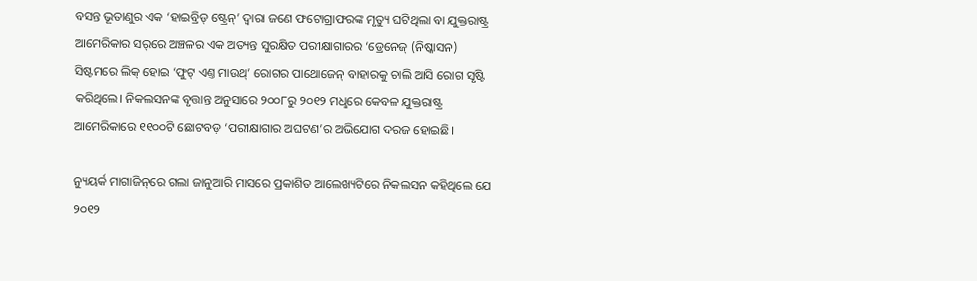ବସନ୍ତ ଭୂତାଣୁର ଏକ ‘ହାଇବ୍ରିଡ୍‌ ଷ୍ଟ୍ରେନ୍‌’ ଦ୍ବାରା ଜଣେ ଫଟୋଗ୍ରାଫରଙ୍କ ମୃତ୍ୟୁ ଘଟିଥିଲା ବା ଯୁକ୍ତରାଷ୍ଟ୍ର ଆମେରିକାର ସର‌୍‌ରେ ଅଞ୍ଚଳର ଏକ ଅତ୍ୟନ୍ତ ସୁରକ୍ଷିତ ପରୀକ୍ଷାଗାରର ‘ଡ୍ରେନେଜ୍‌ (ନିଷ୍କାସନ) ସିଷ୍ଟମରେ ଲିକ୍‌ ହୋଇ ‘ଫୁଟ୍‌ ଏଣ୍ତ ମାଉଥ୍‌’ ରୋଗର ପାଥୋଜେନ୍‌ ବାହାରକୁ ଚାଲି ଆସି ରୋଗ ସୃଷ୍ଟି କରିଥିଲେ। ନିକଲସନଙ୍କ ବୃତ୍ତାନ୍ତ ଅନୁସାରେ ୨୦୦୮ରୁ ୨୦୧୨ ମଧୢରେ କେବଳ ଯୁକ୍ତରାଷ୍ଟ୍ର ଆମେରିକାରେ ୧୧୦୦ଟି ଛୋଟବଡ଼ ‘ପରୀକ୍ଷାଗାର ଅଘଟଣ’ର ଅଭିଯୋଗ ଦରଜ ହୋଇଛି।

ନ୍ୟୁୟର୍କ ମାଗାଜିନ୍‌ରେ ଗଲା ଜାନୁଆରି ମାସରେ ପ୍ରକାଶିତ ଆଲେଖ୍ୟଟିରେ ନିକଲସନ କହିଥିଲେ ଯେ ୨୦୧୨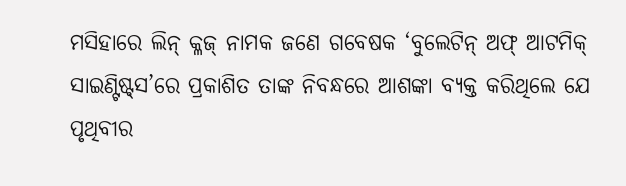ମସିହାରେ ଲିନ୍‌ କ୍ଳଜ୍‌ ନାମକ ଜଣେ ଗବେଷକ ‘ବୁଲେଟିନ୍‌ ଅଫ୍‌ ଆଟମିକ୍‌ ସାଇଣ୍ଟିଷ୍ଟ୍‌ସ’ରେ ପ୍ରକାଶିତ ତାଙ୍କ ନିବନ୍ଧରେ ଆଶଙ୍କା ବ୍ୟକ୍ତ କରିଥିଲେ ଯେ ପୃଥିବୀର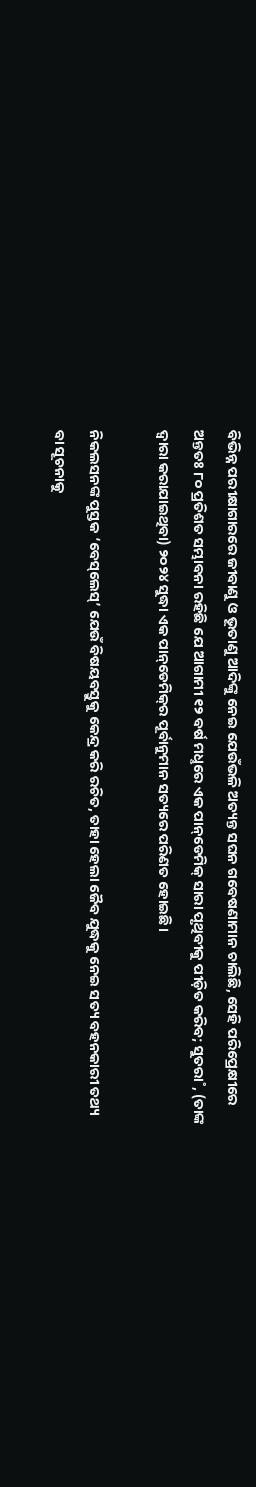ବିଭିନ୍ନ ପରୀକ୍ଷାଗାରରେ ଜୀବାଣୁ ଓ ଭୂତାଣୁ ଆଦିଙ୍କୁ ନେଇ ଯେଉଁଭଳି ଅତ୍ୟନ୍ତ ସଘନ ଗବେଷଣାମାନ ଚାଲିଛି, ସେହି ପରିପ୍ରେକ୍ଷୀରେ ଅନ୍ତତଃ ୮୦ ପ୍ରତିଶତ ସମ୍ଭାବନା ରହିଛି ଯେ ଆଗାମୀ ୧୨ ବର୍ଷ ମଧୢରେ ଏକ ପାନ୍‌ଡେମିକ୍‌ ସାରା ପୃଥିବୀକୁ ପୀଡ଼ିତ କରିବ; ସୁତରା˚, (ତାଙ୍କ ଦ୍ବାରା କରାଯାଇଥିବା) ୨୦୨୪ ସୁଦ୍ଧା ଏକ ପାନ୍‌ଡେମିକ୍‌ର ପୂର୍ବାନୁମାନ ସତ୍ୟରେ ପରିଣତ ହୋଇଛି।

ନିକଲସନଙ୍କ ପୁସ୍ତକ ‘ବେସ୍‌ଲେସ୍‌’ ଯେଉଁ ବିଷୟବସ୍ତୁକୁ କେନ୍ଦ୍ର କରି ରଚିତ, ତାହା ହେଲା ଜୈବ ଯୁଦ୍ଧକୁ ନେଇ ସତ୍ୟ ବହନକାରୀ ତଥ୍ୟ ବା ସୂଚନାକୁ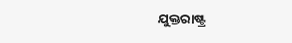ଯୁକ୍ତରାଷ୍ଟ୍ର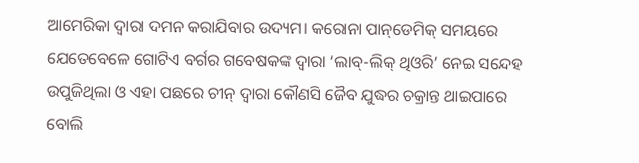ଆମେରିକା ଦ୍ବାରା ଦମନ କରାଯିବାର ଉଦ୍ୟମ। କରୋନା ପାନ୍‌ଡେମିକ୍‌ ସମୟରେ ଯେତେବେଳେ ଗୋଟିଏ ବର୍ଗର ଗବେଷକଙ୍କ ଦ୍ବାରା ‘ଲାବ୍‌-ଲିକ୍‌ ଥିଓରି’ ନେଇ ସନ୍ଦେହ ଉପୁଜିଥିଲା ଓ ଏହା ପଛରେ ଚୀନ୍‌ ଦ୍ବାରା କୌଣସି ଜୈବ ଯୁଦ୍ଧର ଚକ୍ରାନ୍ତ ଥାଇପାରେ ବୋଲି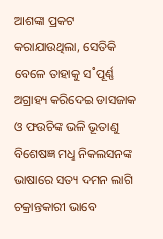ଆଶଙ୍କା ପ୍ରକଟ କରାଯାଉଥିଲା, ସେତିକି ବେଳେ ତାହାକୁ ସ˚ପୂର୍ଣ୍ଣ ଅଗ୍ରାହ୍ୟ କରିଦେଇ ଡାସଜାକ ଓ ଫଉଚିଙ୍କ ଭଳି ଭୂତାଣୁ ବିଶେଷଜ୍ଞ ମଧୢ ନିକଲସନଙ୍କ ଭାଷାରେ ସତ୍ୟ ଦମନ ଲାଗି ଚକ୍ରାନ୍ତକାରୀ ଭାବେ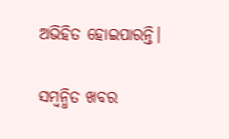ଅଭିହିତ ହୋଇପାରନ୍ତି।

ସମ୍ବନ୍ଧିତ ଖବର